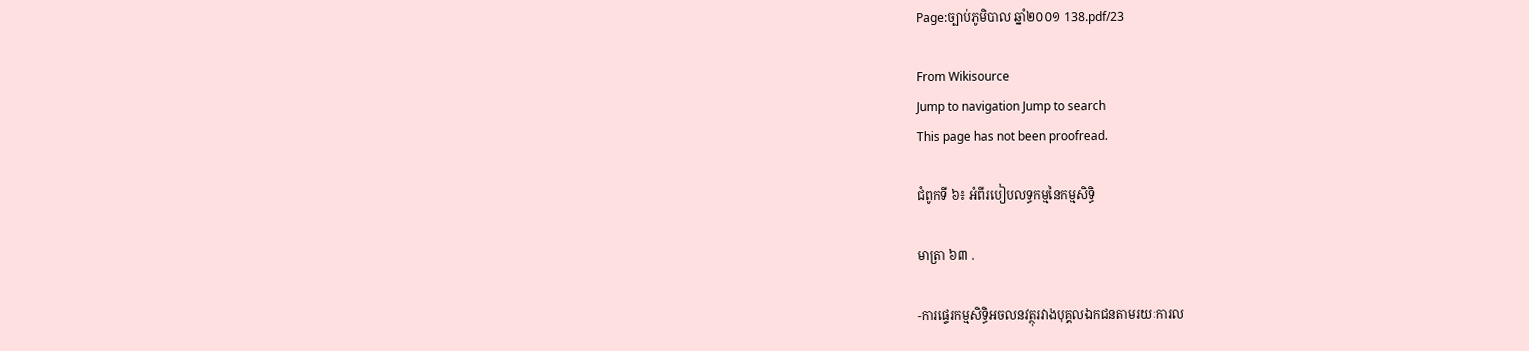Page:ច្បាប់ភូមិបាល ឆ្នាំ២០០១ 138.pdf/23

From Wikisource
Jump to navigation Jump to search
This page has not been proofread.

ជំពូកទី ៦៖ អំពីរបៀបលទ្ធកម្មនៃកម្មសិទ្ធិ

មាត្រា ៦៣ .

-ការផ្ទេរកម្មសិទ្ធិអចលនវត្ថុរវាងបុគ្គលឯកជនតាមរយៈការល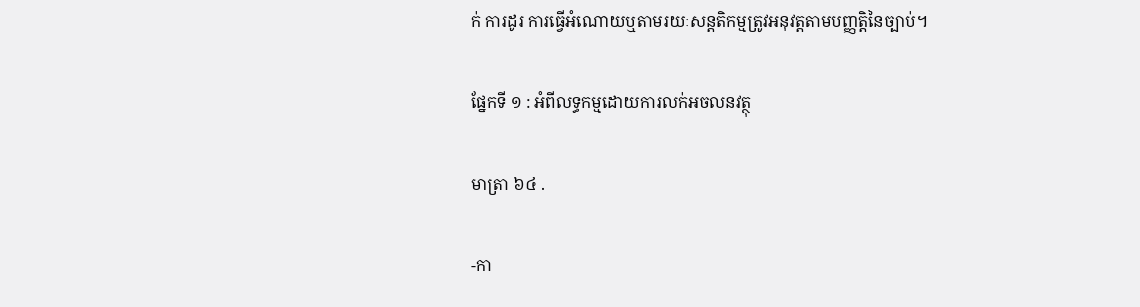ក់ ការដូរ ការធ្វើអំណោយឬតាមរយៈសន្តតិកម្មត្រូវអនុវត្តតាមបញ្ញត្តិនៃច្បាប់។

ផ្នែកទី ១ : អំពីលទ្ធកម្មដោយការលក់អចលនវត្ថុ

មាត្រា ៦៤ .

-កា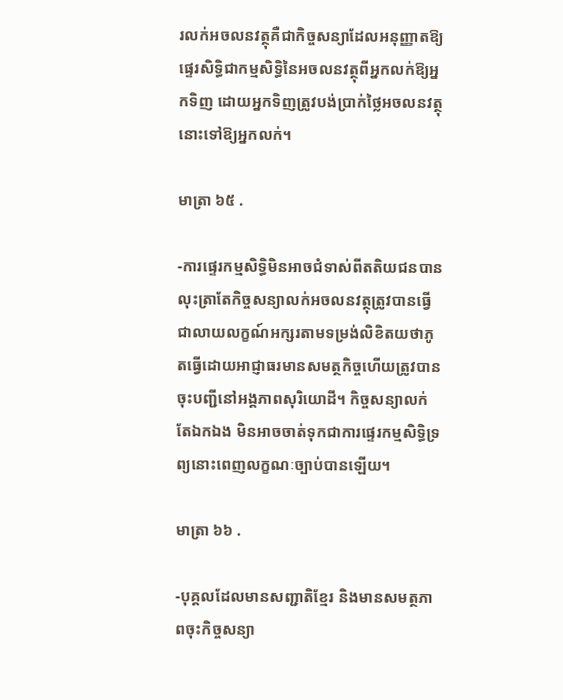រលក់អចលនវត្ថុគឺជាកិច្ចសន្យាដែលអនុញ្ញាតឱ្យផ្ទេរសិទ្ធិជាកម្មសិទ្ធិនៃអចលនវត្ថុពីអ្នកលក់ឱ្យអ្នកទិញ ដោយអ្នកទិញត្រូវបង់ប្រាក់ថ្លៃអចលនវត្ថុនោះទៅឱ្យអ្នកលក់។

មាត្រា ៦៥ .

-ការផ្ទេរកម្មសិទ្ធិមិនអាចជំទាស់ពីតតិយជនបាន លុះត្រាតែកិច្ចសន្យាលក់អចលនវត្ថុត្រូវបានធ្វើជាលាយលក្ខណ៍អក្សរតាមទម្រង់លិខិតយថាភូតធ្វើដោយអាជ្ញាធរមានសមត្ថកិច្ចហើយត្រូវបានចុះបញ្ជីនៅអង្គភាពសុរិយោដី។ កិច្ចសន្យាលក់តែឯកឯង មិនអាចចាត់ទុកជាការផ្ទេរកម្មសិទ្ធិទ្រព្យនោះពេញលក្ខណៈច្បាប់បានឡើយ។

មាត្រា ៦៦ .

-បុគ្គលដែលមានសញ្ជាតិខ្មែរ និងមានសមត្ថភាពចុះកិច្ចសន្យា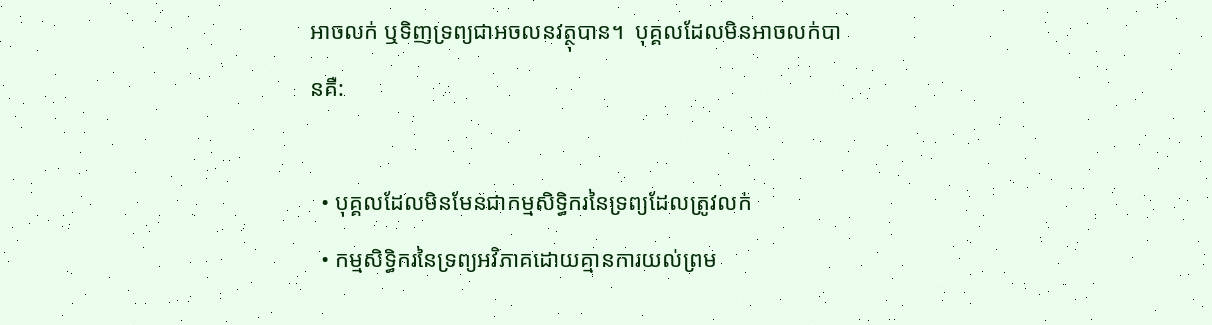អាចលក់ ឬទិញទ្រព្យជាអចលនវត្ថុបាន។  បុគ្គលដែលមិនអាចលក់បានគឺ:

  • បុគ្គលដែលមិនមែនជាកម្មសិទ្ធិករនៃទ្រព្យដែលត្រូវលក់
  • កម្មសិទ្ធិករនៃទ្រព្យអវិភាគដោយគ្មានការយល់ព្រម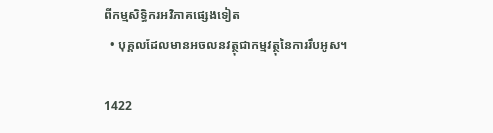ពីកម្មសិទ្ធិករអវិភាគផ្សេងទៀត
  • បុគ្គលដែលមានអចលនវត្ថុជាកម្មវត្ថុនៃការរឹបអូស។

1422